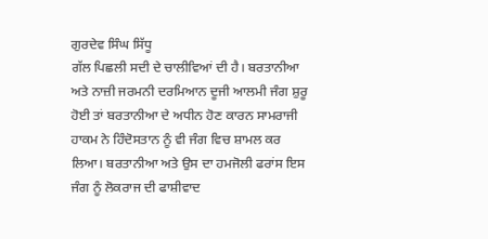ਗੁਰਦੇਵ ਸਿੰਘ ਸਿੱਧੂ
ਗੱਲ ਪਿਛਲੀ ਸਦੀ ਦੇ ਚਾਲੀਵਿਆਂ ਦੀ ਹੈ। ਬਰਤਾਨੀਆ ਅਤੇ ਨਾਜ਼ੀ ਜਰਮਨੀ ਦਰਮਿਆਨ ਦੂਜੀ ਆਲਮੀ ਜੰਗ ਸ਼ੁਰੂ ਹੋਈ ਤਾਂ ਬਰਤਾਨੀਆ ਦੇ ਅਧੀਨ ਹੋਣ ਕਾਰਨ ਸਾਮਰਾਜੀ ਹਾਕਮ ਨੇ ਹਿੰਦੋਸਤਾਨ ਨੂੰ ਵੀ ਜੰਗ ਵਿਚ ਸ਼ਾਮਲ ਕਰ ਲਿਆ। ਬਰਤਾਨੀਆ ਅਤੇ ਉਸ ਦਾ ਹਮਜੋਲੀ ਫਰਾਂਸ ਇਸ ਜੰਗ ਨੂੰ ਲੋਕਰਾਜ ਦੀ ਫਾਸ਼ੀਵਾਦ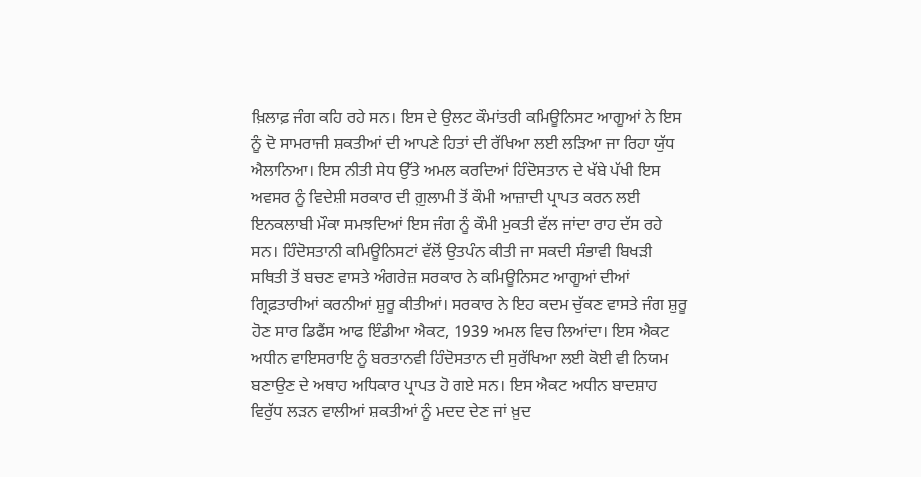ਖ਼ਿਲਾਫ਼ ਜੰਗ ਕਹਿ ਰਹੇ ਸਨ। ਇਸ ਦੇ ਉਲਟ ਕੌਮਾਂਤਰੀ ਕਮਿਊਨਿਸਟ ਆਗੂਆਂ ਨੇ ਇਸ ਨੂੰ ਦੋ ਸਾਮਰਾਜੀ ਸ਼ਕਤੀਆਂ ਦੀ ਆਪਣੇ ਹਿਤਾਂ ਦੀ ਰੱਖਿਆ ਲਈ ਲੜਿਆ ਜਾ ਰਿਹਾ ਯੁੱਧ ਐਲਾਨਿਆ। ਇਸ ਨੀਤੀ ਸੇਧ ਉੱਤੇ ਅਮਲ ਕਰਦਿਆਂ ਹਿੰਦੋਸਤਾਨ ਦੇ ਖੱਬੇ ਪੱਖੀ ਇਸ ਅਵਸਰ ਨੂੰ ਵਿਦੇਸ਼ੀ ਸਰਕਾਰ ਦੀ ਗ਼ੁਲਾਮੀ ਤੋਂ ਕੌਮੀ ਆਜ਼ਾਦੀ ਪ੍ਰਾਪਤ ਕਰਨ ਲਈ ਇਨਕਲਾਬੀ ਮੌਕਾ ਸਮਝਦਿਆਂ ਇਸ ਜੰਗ ਨੂੰ ਕੌਮੀ ਮੁਕਤੀ ਵੱਲ ਜਾਂਦਾ ਰਾਹ ਦੱਸ ਰਹੇ ਸਨ। ਹਿੰਦੋਸਤਾਨੀ ਕਮਿਊਨਿਸਟਾਂ ਵੱਲੋਂ ਉਤਪੰਨ ਕੀਤੀ ਜਾ ਸਕਦੀ ਸੰਭਾਵੀ ਬਿਖੜੀ ਸਥਿਤੀ ਤੋਂ ਬਚਣ ਵਾਸਤੇ ਅੰਗਰੇਜ਼ ਸਰਕਾਰ ਨੇ ਕਮਿਊਨਿਸਟ ਆਗੂਆਂ ਦੀਆਂ ਗ੍ਰਿਫ਼ਤਾਰੀਆਂ ਕਰਨੀਆਂ ਸ਼ੁਰੂ ਕੀਤੀਆਂ। ਸਰਕਾਰ ਨੇ ਇਹ ਕਦਮ ਚੁੱਕਣ ਵਾਸਤੇ ਜੰਗ ਸ਼ੁਰੂ ਹੋਣ ਸਾਰ ਡਿਫੈਂਸ ਆਫ ਇੰਡੀਆ ਐਕਟ, 1939 ਅਮਲ ਵਿਚ ਲਿਆਂਦਾ। ਇਸ ਐਕਟ ਅਧੀਨ ਵਾਇਸਰਾਇ ਨੂੰ ਬਰਤਾਨਵੀ ਹਿੰਦੋਸਤਾਨ ਦੀ ਸੁਰੱਖਿਆ ਲਈ ਕੋਈ ਵੀ ਨਿਯਮ ਬਣਾਉਣ ਦੇ ਅਥਾਹ ਅਧਿਕਾਰ ਪ੍ਰਾਪਤ ਹੋ ਗਏ ਸਨ। ਇਸ ਐਕਟ ਅਧੀਨ ਬਾਦਸ਼ਾਹ ਵਿਰੁੱਧ ਲੜਨ ਵਾਲੀਆਂ ਸ਼ਕਤੀਆਂ ਨੂੰ ਮਦਦ ਦੇਣ ਜਾਂ ਖ਼ੁਦ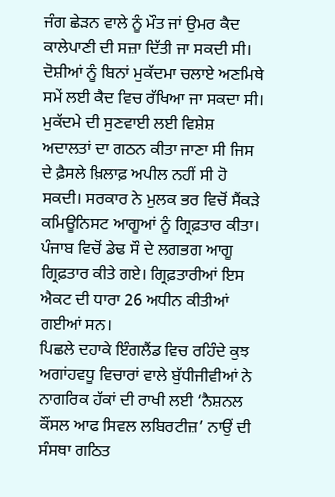ਜੰਗ ਛੇੜਨ ਵਾਲੇ ਨੂੰ ਮੌਤ ਜਾਂ ਉਮਰ ਕੈਦ ਕਾਲੇਪਾਣੀ ਦੀ ਸਜ਼ਾ ਦਿੱਤੀ ਜਾ ਸਕਦੀ ਸੀ। ਦੋਸ਼ੀਆਂ ਨੂੰ ਬਿਨਾਂ ਮੁਕੱਦਮਾ ਚਲਾਏ ਅਣਮਿਥੇ ਸਮੇਂ ਲਈ ਕੈਦ ਵਿਚ ਰੱਖਿਆ ਜਾ ਸਕਦਾ ਸੀ। ਮੁਕੱਦਮੇ ਦੀ ਸੁਣਵਾਈ ਲਈ ਵਿਸ਼ੇਸ਼ ਅਦਾਲਤਾਂ ਦਾ ਗਠਨ ਕੀਤਾ ਜਾਣਾ ਸੀ ਜਿਸ ਦੇ ਫ਼ੈਸਲੇ ਖ਼ਿਲਾਫ਼ ਅਪੀਲ ਨਹੀਂ ਸੀ ਹੋ ਸਕਦੀ। ਸਰਕਾਰ ਨੇ ਮੁਲਕ ਭਰ ਵਿਚੋਂ ਸੈਂਕੜੇ ਕਮਿਊਨਿਸਟ ਆਗੂਆਂ ਨੂੰ ਗ੍ਰਿਫ਼ਤਾਰ ਕੀਤਾ। ਪੰਜਾਬ ਵਿਚੋਂ ਡੇਢ ਸੌ ਦੇ ਲਗਭਗ ਆਗੂ ਗ੍ਰਿਫ਼ਤਾਰ ਕੀਤੇ ਗਏ। ਗ੍ਰਿਫ਼ਤਾਰੀਆਂ ਇਸ ਐਕਟ ਦੀ ਧਾਰਾ 26 ਅਧੀਨ ਕੀਤੀਆਂ ਗਈਆਂ ਸਨ।
ਪਿਛਲੇ ਦਹਾਕੇ ਇੰਗਲੈਂਡ ਵਿਚ ਰਹਿੰਦੇ ਕੁਝ ਅਗਾਂਹਵਧੂ ਵਿਚਾਰਾਂ ਵਾਲੇ ਬੁੱਧੀਜੀਵੀਆਂ ਨੇ ਨਾਗਰਿਕ ਹੱਕਾਂ ਦੀ ਰਾਖੀ ਲਈ ‘ਨੈਸ਼ਨਲ ਕੌਂਸਲ ਆਫ ਸਿਵਲ ਲਬਿਰਟੀਜ਼’ ਨਾਉਂ ਦੀ ਸੰਸਥਾ ਗਠਿਤ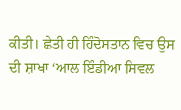ਕੀਤੀ। ਛੇਤੀ ਹੀ ਹਿੰਦੋਸਤਾਨ ਵਿਚ ਉਸ ਦੀ ਸ਼ਾਖਾ ‘ਆਲ ਇੰਡੀਆ ਸਿਵਲ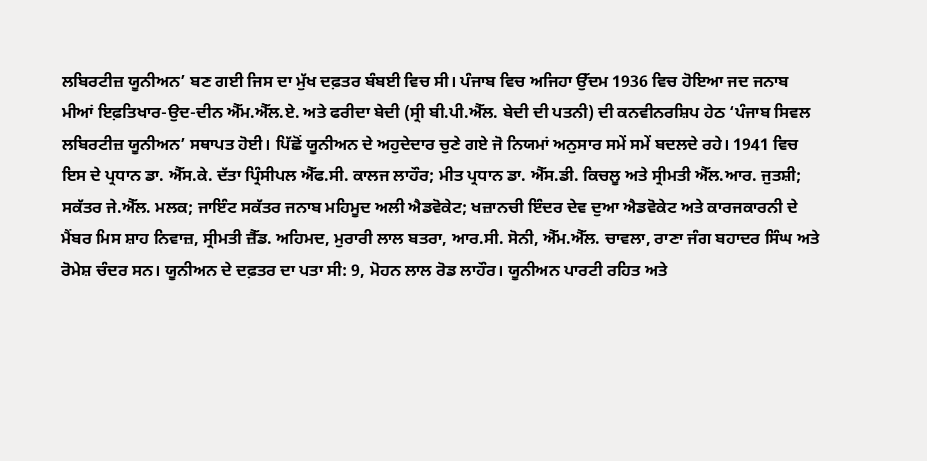ਲਬਿਰਟੀਜ਼ ਯੂਨੀਅਨ’ ਬਣ ਗਈ ਜਿਸ ਦਾ ਮੁੱਖ ਦਫ਼ਤਰ ਬੰਬਈ ਵਿਚ ਸੀ। ਪੰਜਾਬ ਵਿਚ ਅਜਿਹਾ ਉੱਦਮ 1936 ਵਿਚ ਹੋਇਆ ਜਦ ਜਨਾਬ ਮੀਆਂ ਇਫ਼ਤਿਖਾਰ-ਉਦ-ਦੀਨ ਐੱਮ.ਐੱਲ.ਏ. ਅਤੇ ਫਰੀਦਾ ਬੇਦੀ (ਸ੍ਰੀ ਬੀ.ਪੀ.ਐੱਲ. ਬੇਦੀ ਦੀ ਪਤਨੀ) ਦੀ ਕਨਵੀਨਰਸ਼ਿਪ ਹੇਠ ‘ਪੰਜਾਬ ਸਿਵਲ ਲਬਿਰਟੀਜ਼ ਯੂਨੀਅਨ’ ਸਥਾਪਤ ਹੋਈ। ਪਿੱਛੋਂ ਯੂਨੀਅਨ ਦੇ ਅਹੁਦੇਦਾਰ ਚੁਣੇ ਗਏ ਜੋ ਨਿਯਮਾਂ ਅਨੁਸਾਰ ਸਮੇਂ ਸਮੇਂ ਬਦਲਦੇ ਰਹੇ। 1941 ਵਿਚ ਇਸ ਦੇ ਪ੍ਰਧਾਨ ਡਾ. ਐੱਸ.ਕੇ. ਦੱਤਾ ਪ੍ਰਿੰਸੀਪਲ ਐੱਫ.ਸੀ. ਕਾਲਜ ਲਾਹੌਰ; ਮੀਤ ਪ੍ਰਧਾਨ ਡਾ. ਐੱਸ.ਡੀ. ਕਿਚਲੂ ਅਤੇ ਸ੍ਰੀਮਤੀ ਐੱਲ.ਆਰ. ਜੁਤਸ਼ੀ; ਸਕੱਤਰ ਜੇ.ਐੱਲ. ਮਲਕ; ਜਾਇੰਟ ਸਕੱਤਰ ਜਨਾਬ ਮਹਿਮੂਦ ਅਲੀ ਐਡਵੋਕੇਟ; ਖਜ਼ਾਨਚੀ ਇੰਦਰ ਦੇਵ ਦੁਆ ਐਡਵੋਕੇਟ ਅਤੇ ਕਾਰਜਕਾਰਨੀ ਦੇ ਮੈਂਬਰ ਮਿਸ ਸ਼ਾਹ ਨਿਵਾਜ਼, ਸ੍ਰੀਮਤੀ ਜ਼ੈੱਡ. ਅਹਿਮਦ, ਮੁਰਾਰੀ ਲਾਲ ਬਤਰਾ, ਆਰ.ਸੀ. ਸੋਨੀ, ਐੱਮ.ਐੱਲ. ਚਾਵਲਾ, ਰਾਣਾ ਜੰਗ ਬਹਾਦਰ ਸਿੰਘ ਅਤੇ ਰੋਮੇਸ਼ ਚੰਦਰ ਸਨ। ਯੂਨੀਅਨ ਦੇ ਦਫ਼ਤਰ ਦਾ ਪਤਾ ਸੀ: 9, ਮੋਹਨ ਲਾਲ ਰੋਡ ਲਾਹੌਰ। ਯੂਨੀਅਨ ਪਾਰਟੀ ਰਹਿਤ ਅਤੇ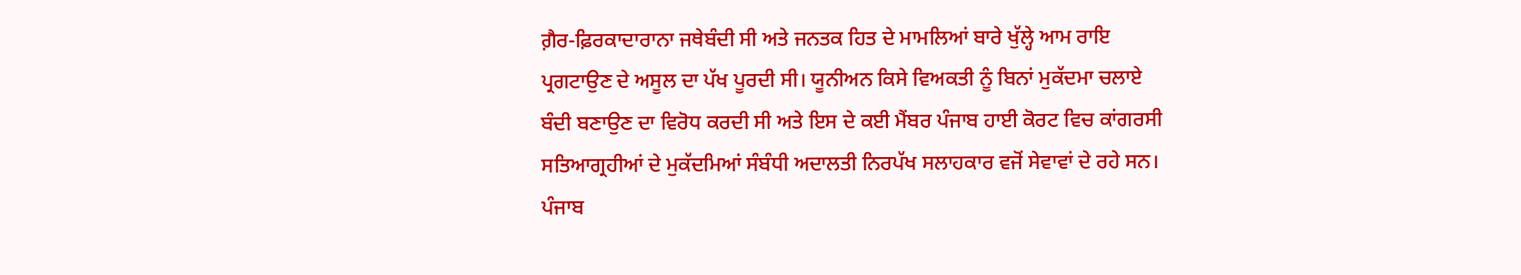ਗ਼ੈਰ-ਫ਼ਿਰਕਾਦਾਰਾਨਾ ਜਥੇਬੰਦੀ ਸੀ ਅਤੇ ਜਨਤਕ ਹਿਤ ਦੇ ਮਾਮਲਿਆਂ ਬਾਰੇ ਖੁੱਲ੍ਹੇ ਆਮ ਰਾਇ ਪ੍ਰਗਟਾਉਣ ਦੇ ਅਸੂਲ ਦਾ ਪੱਖ ਪੂਰਦੀ ਸੀ। ਯੂਨੀਅਨ ਕਿਸੇ ਵਿਅਕਤੀ ਨੂੰ ਬਿਨਾਂ ਮੁਕੱਦਮਾ ਚਲਾਏ ਬੰਦੀ ਬਣਾਉਣ ਦਾ ਵਿਰੋਧ ਕਰਦੀ ਸੀ ਅਤੇ ਇਸ ਦੇ ਕਈ ਮੈਂਬਰ ਪੰਜਾਬ ਹਾਈ ਕੋਰਟ ਵਿਚ ਕਾਂਗਰਸੀ ਸਤਿਆਗ੍ਰਹੀਆਂ ਦੇ ਮੁਕੱਦਮਿਆਂ ਸੰਬੰਧੀ ਅਦਾਲਤੀ ਨਿਰਪੱਖ ਸਲਾਹਕਾਰ ਵਜੋਂ ਸੇਵਾਵਾਂ ਦੇ ਰਹੇ ਸਨ।
ਪੰਜਾਬ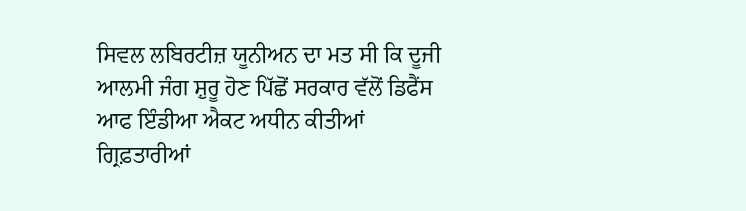ਸਿਵਲ ਲਬਿਰਟੀਜ਼ ਯੂਨੀਅਨ ਦਾ ਮਤ ਸੀ ਕਿ ਦੂਜੀ ਆਲਮੀ ਜੰਗ ਸ਼ੁਰੂ ਹੋਣ ਪਿੱਛੋਂ ਸਰਕਾਰ ਵੱਲੋਂ ਡਿਫੈਂਸ ਆਫ ਇੰਡੀਆ ਐਕਟ ਅਧੀਨ ਕੀਤੀਆਂ ਗ੍ਰਿਫ਼ਤਾਰੀਆਂ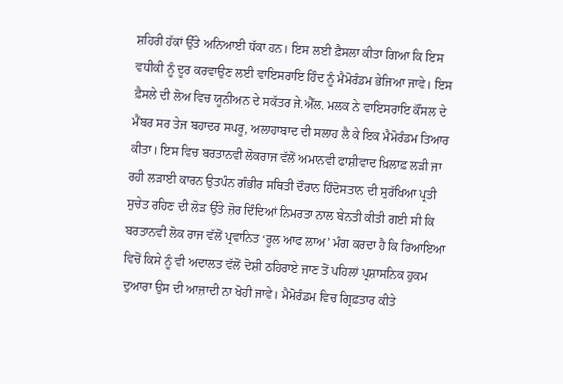ਸ਼ਹਿਰੀ ਹੱਕਾਂ ਉੱਤੇ ਅਨਿਆਈ ਧੱਕਾ ਹਨ। ਇਸ ਲਈ ਫ਼ੈਸਲਾ ਕੀਤਾ ਗਿਆ ਕਿ ਇਸ ਵਧੀਕੀ ਨੂੰ ਦੂਰ ਕਰਵਾਉਣ ਲਈ ਵਾਇਸਰਾਇ ਹਿੰਦ ਨੂੰ ਮੈਮੋਰੰਡਮ ਭੇਜਿਆ ਜਾਵੇ। ਇਸ ਫ਼ੈਸਲੇ ਦੀ ਲੋਅ ਵਿਚ ਯੂਨੀਅਨ ਦੇ ਸਕੱਤਰ ਜੇ.ਐੱਲ. ਮਲਕ ਨੇ ਵਾਇਸਰਾਇ ਕੌਂਸਲ ਦੇ ਮੈਂਬਰ ਸਰ ਤੇਜ ਬਹਾਦਰ ਸਪਰੂ, ਅਲਾਹਾਬਾਦ ਦੀ ਸਲਾਹ ਲੈ ਕੇ ਇਕ ਮੈਮੋਰੰਡਮ ਤਿਆਰ ਕੀਤਾ। ਇਸ ਵਿਚ ਬਰਤਾਨਵੀ ਲੋਕਰਾਜ ਵੱਲੋਂ ਅਮਾਨਵੀ ਫਾਸ਼ੀਵਾਦ ਖ਼ਿਲਾਫ਼ ਲੜੀ ਜਾ ਰਹੀ ਲੜਾਈ ਕਾਰਨ ਉਤਪੰਨ ਗੰਭੀਰ ਸਥਿਤੀ ਦੌਰਾਨ ਹਿੰਦੋਸਤਾਨ ਦੀ ਸੁਰੱਖਿਆ ਪ੍ਰਤੀ ਸੁਚੇਤ ਰਹਿਣ ਦੀ ਲੋੜ ਉੱਤੇ ਜ਼ੋਰ ਦਿੰਦਿਆਂ ਨਿਮਰਤਾ ਨਾਲ ਬੇਨਤੀ ਕੀਤੀ ਗਈ ਸੀ ਕਿ ਬਰਤਾਨਵੀ ਲੋਕ ਰਾਜ ਵੱਲੋਂ ਪ੍ਰਵਾਨਿਤ ‘ਰੂਲ ਆਫ ਲਾਅ’ ਮੰਗ ਕਰਦਾ ਹੈ ਕਿ ਰਿਆਇਆ ਵਿਚੋਂ ਕਿਸੇ ਨੂੰ ਵੀ ਅਦਾਲਤ ਵੱਲੋਂ ਦੋਸ਼ੀ ਠਹਿਰਾਏ ਜਾਣ ਤੋਂ ਪਹਿਲਾਂ ਪ੍ਰਸ਼ਾਸਨਿਕ ਹੁਕਮ ਦੁਆਰਾ ਉਸ ਦੀ ਆਜ਼ਾਦੀ ਨਾ ਖੋਹੀ ਜਾਵੇ। ਮੈਮੋਰੰਡਮ ਵਿਚ ਗ੍ਰਿਫ਼ਤਾਰ ਕੀਤੇ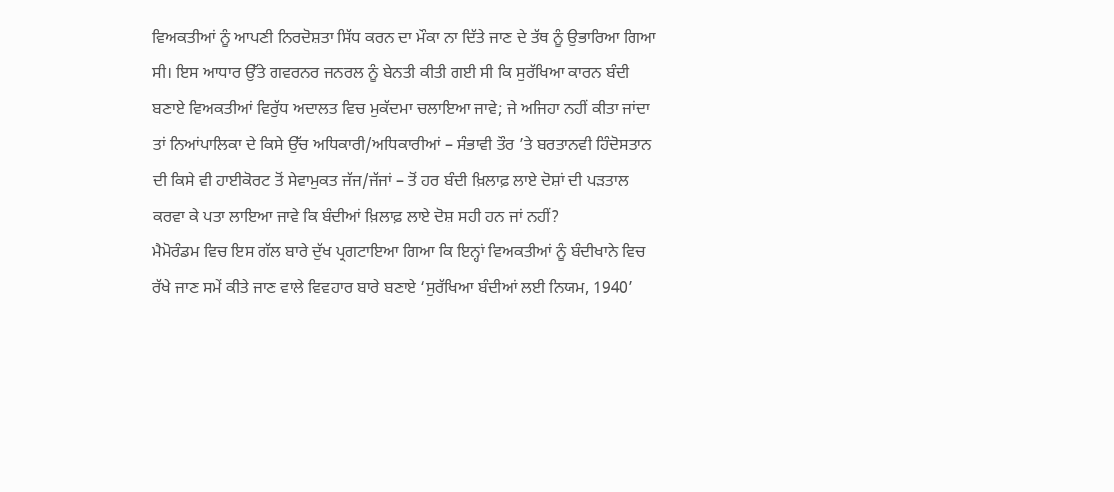ਵਿਅਕਤੀਆਂ ਨੂੰ ਆਪਣੀ ਨਿਰਦੋਸ਼ਤਾ ਸਿੱਧ ਕਰਨ ਦਾ ਮੌਕਾ ਨਾ ਦਿੱਤੇ ਜਾਣ ਦੇ ਤੱਥ ਨੂੰ ਉਭਾਰਿਆ ਗਿਆ ਸੀ। ਇਸ ਆਧਾਰ ਉੱਤੇ ਗਵਰਨਰ ਜਨਰਲ ਨੂੰ ਬੇਨਤੀ ਕੀਤੀ ਗਈ ਸੀ ਕਿ ਸੁਰੱਖਿਆ ਕਾਰਨ ਬੰਦੀ ਬਣਾਏ ਵਿਅਕਤੀਆਂ ਵਿਰੁੱਧ ਅਦਾਲਤ ਵਿਚ ਮੁਕੱਦਮਾ ਚਲਾਇਆ ਜਾਵੇ; ਜੇ ਅਜਿਹਾ ਨਹੀਂ ਕੀਤਾ ਜਾਂਦਾ ਤਾਂ ਨਿਆਂਪਾਲਿਕਾ ਦੇ ਕਿਸੇ ਉੱਚ ਅਧਿਕਾਰੀ/ਅਧਿਕਾਰੀਆਂ – ਸੰਭਾਵੀ ਤੌਰ ’ਤੇ ਬਰਤਾਨਵੀ ਹਿੰਦੋਸਤਾਨ ਦੀ ਕਿਸੇ ਵੀ ਹਾਈਕੋਰਟ ਤੋਂ ਸੇਵਾਮੁਕਤ ਜੱਜ/ਜੱਜਾਂ – ਤੋਂ ਹਰ ਬੰਦੀ ਖ਼ਿਲਾਫ਼ ਲਾਏ ਦੋਸ਼ਾਂ ਦੀ ਪੜਤਾਲ ਕਰਵਾ ਕੇ ਪਤਾ ਲਾਇਆ ਜਾਵੇ ਕਿ ਬੰਦੀਆਂ ਖ਼ਿਲਾਫ਼ ਲਾਏ ਦੋਸ਼ ਸਹੀ ਹਨ ਜਾਂ ਨਹੀਂ?
ਮੈਮੋਰੰਡਮ ਵਿਚ ਇਸ ਗੱਲ ਬਾਰੇ ਦੁੱਖ ਪ੍ਰਗਟਾਇਆ ਗਿਆ ਕਿ ਇਨ੍ਹਾਂ ਵਿਅਕਤੀਆਂ ਨੂੰ ਬੰਦੀਖਾਨੇ ਵਿਚ ਰੱਖੇ ਜਾਣ ਸਮੇਂ ਕੀਤੇ ਜਾਣ ਵਾਲੇ ਵਿਵਹਾਰ ਬਾਰੇ ਬਣਾਏ ‘ਸੁਰੱਖਿਆ ਬੰਦੀਆਂ ਲਈ ਨਿਯਮ, 1940’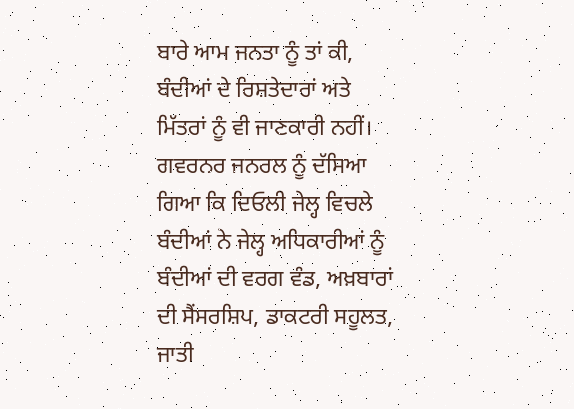ਬਾਰੇ ਆਮ ਜਨਤਾ ਨੂੰ ਤਾਂ ਕੀ, ਬੰਦੀਆਂ ਦੇ ਰਿਸ਼ਤੇਦਾਰਾਂ ਅਤੇ ਮਿੱਤਰਾਂ ਨੂੰ ਵੀ ਜਾਣਕਾਰੀ ਨਹੀਂ। ਗਵਰਨਰ ਜਨਰਲ ਨੂੰ ਦੱਸਿਆ ਗਿਆ ਕਿ ਦਿਓਲੀ ਜੇਲ੍ਹ ਵਿਚਲੇ ਬੰਦੀਆਂ ਨੇ ਜੇਲ੍ਹ ਅਧਿਕਾਰੀਆਂ ਨੂੰ ਬੰਦੀਆਂ ਦੀ ਵਰਗ ਵੰਡ, ਅਖ਼ਬਾਰਾਂ ਦੀ ਸੈਂਸਰਸ਼ਿਪ, ਡਾਕਟਰੀ ਸਹੂਲਤ, ਜਾਤੀ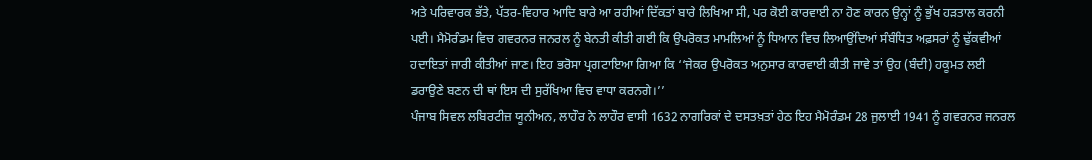ਅਤੇ ਪਰਿਵਾਰਕ ਭੱਤੇ, ਪੱਤਰ-ਵਿਹਾਰ ਆਦਿ ਬਾਰੇ ਆ ਰਹੀਆਂ ਦਿੱਕਤਾਂ ਬਾਰੇ ਲਿਖਿਆ ਸੀ, ਪਰ ਕੋਈ ਕਾਰਵਾਈ ਨਾ ਹੋਣ ਕਾਰਨ ਉਨ੍ਹਾਂ ਨੂੰ ਭੁੱਖ ਹੜਤਾਲ ਕਰਨੀ ਪਈ। ਮੈਮੋਰੰਡਮ ਵਿਚ ਗਵਰਨਰ ਜਨਰਲ ਨੂੰ ਬੇਨਤੀ ਕੀਤੀ ਗਈ ਕਿ ਉਪਰੋਕਤ ਮਾਮਲਿਆਂ ਨੂੰ ਧਿਆਨ ਵਿਚ ਲਿਆਉਂਦਿਆਂ ਸੰਬੰਧਿਤ ਅਫ਼ਸਰਾਂ ਨੂੰ ਢੁੱਕਵੀਆਂ ਹਦਾਇਤਾਂ ਜਾਰੀ ਕੀਤੀਆਂ ਜਾਣ। ਇਹ ਭਰੋਸਾ ਪ੍ਰਗਟਾਇਆ ਗਿਆ ਕਿ ‘‘ਜੇਕਰ ਉਪਰੋਕਤ ਅਨੁਸਾਰ ਕਾਰਵਾਈ ਕੀਤੀ ਜਾਵੇ ਤਾਂ ਉਹ (ਬੰਦੀ) ਹਕੂਮਤ ਲਈ ਡਰਾਉਣੇ ਬਣਨ ਦੀ ਥਾਂ ਇਸ ਦੀ ਸੁਰੱਖਿਆ ਵਿਚ ਵਾਧਾ ਕਰਨਗੇ।’’
ਪੰਜਾਬ ਸਿਵਲ ਲਬਿਰਟੀਜ਼ ਯੂਨੀਅਨ, ਲਾਹੌਰ ਨੇ ਲਾਹੌਰ ਵਾਸੀ 1632 ਨਾਗਰਿਕਾਂ ਦੇ ਦਸਤਖ਼ਤਾਂ ਹੇਠ ਇਹ ਮੈਮੋਰੰਡਮ 28 ਜੁਲਾਈ 1941 ਨੂੰ ਗਵਰਨਰ ਜਨਰਲ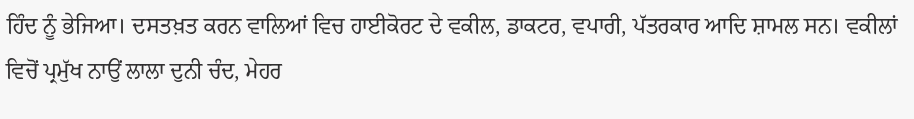ਹਿੰਦ ਨੂੰ ਭੇਜਿਆ। ਦਸਤਖ਼ਤ ਕਰਨ ਵਾਲਿਆਂ ਵਿਚ ਹਾਈਕੋਰਟ ਦੇ ਵਕੀਲ, ਡਾਕਟਰ, ਵਪਾਰੀ, ਪੱਤਰਕਾਰ ਆਦਿ ਸ਼ਾਮਲ ਸਨ। ਵਕੀਲਾਂ ਵਿਚੋਂ ਪ੍ਰਮੁੱਖ ਨਾਉਂ ਲਾਲਾ ਦੁਨੀ ਚੰਦ, ਮੇਹਰ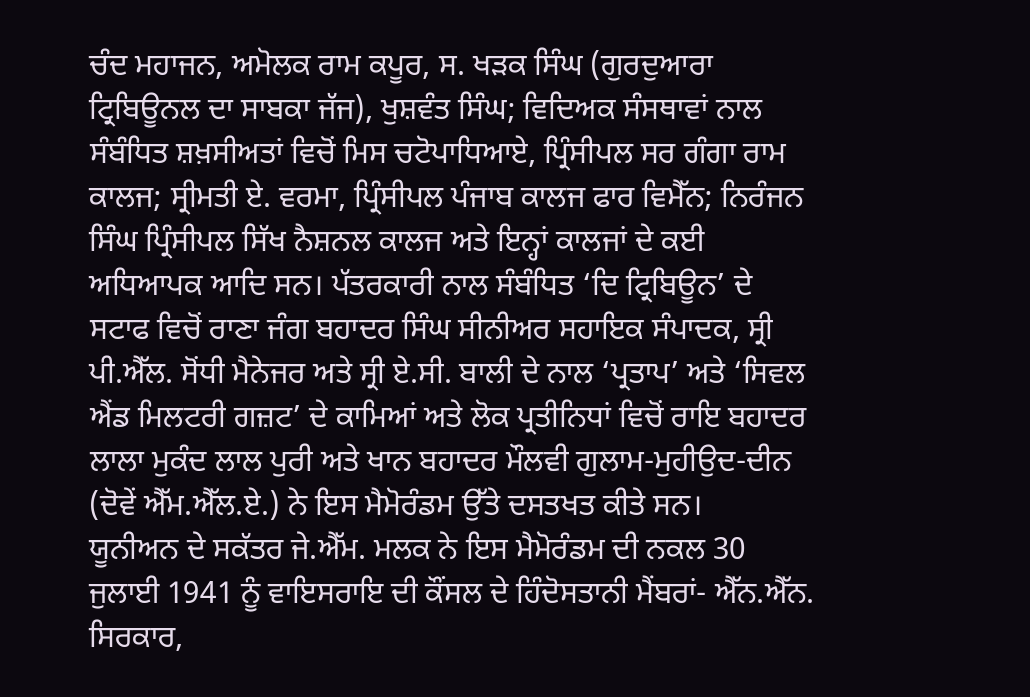ਚੰਦ ਮਹਾਜਨ, ਅਮੋਲਕ ਰਾਮ ਕਪੂਰ, ਸ. ਖੜਕ ਸਿੰਘ (ਗੁਰਦੁਆਰਾ ਟ੍ਰਿਬਿਊਨਲ ਦਾ ਸਾਬਕਾ ਜੱਜ), ਖੁਸ਼ਵੰਤ ਸਿੰਘ; ਵਿਦਿਅਕ ਸੰਸਥਾਵਾਂ ਨਾਲ ਸੰਬੰਧਿਤ ਸ਼ਖ਼ਸੀਅਤਾਂ ਵਿਚੋਂ ਮਿਸ ਚਟੋਪਾਧਿਆਏ, ਪ੍ਰਿੰਸੀਪਲ ਸਰ ਗੰਗਾ ਰਾਮ ਕਾਲਜ; ਸ੍ਰੀਮਤੀ ਏ. ਵਰਮਾ, ਪ੍ਰਿੰਸੀਪਲ ਪੰਜਾਬ ਕਾਲਜ ਫਾਰ ਵਿਮੈੱਨ; ਨਿਰੰਜਨ ਸਿੰਘ ਪ੍ਰਿੰਸੀਪਲ ਸਿੱਖ ਨੈਸ਼ਨਲ ਕਾਲਜ ਅਤੇ ਇਨ੍ਹਾਂ ਕਾਲਜਾਂ ਦੇ ਕਈ ਅਧਿਆਪਕ ਆਦਿ ਸਨ। ਪੱਤਰਕਾਰੀ ਨਾਲ ਸੰਬੰਧਿਤ ‘ਦਿ ਟ੍ਰਿਬਿਊਨ’ ਦੇ ਸਟਾਫ ਵਿਚੋਂ ਰਾਣਾ ਜੰਗ ਬਹਾਦਰ ਸਿੰਘ ਸੀਨੀਅਰ ਸਹਾਇਕ ਸੰਪਾਦਕ, ਸ੍ਰੀ ਪੀ.ਐੱਲ. ਸੋਂਧੀ ਮੈਨੇਜਰ ਅਤੇ ਸ੍ਰੀ ਏ.ਸੀ. ਬਾਲੀ ਦੇ ਨਾਲ ‘ਪ੍ਰਤਾਪ’ ਅਤੇ ‘ਸਿਵਲ ਐਂਡ ਮਿਲਟਰੀ ਗਜ਼ਟ’ ਦੇ ਕਾਮਿਆਂ ਅਤੇ ਲੋਕ ਪ੍ਰਤੀਨਿਧਾਂ ਵਿਚੋਂ ਰਾਇ ਬਹਾਦਰ ਲਾਲਾ ਮੁਕੰਦ ਲਾਲ ਪੁਰੀ ਅਤੇ ਖਾਨ ਬਹਾਦਰ ਮੌਲਵੀ ਗੁਲਾਮ-ਮੁਹੀਉਦ-ਦੀਨ (ਦੋਵੇਂ ਐੱਮ.ਐੱਲ.ਏ.) ਨੇ ਇਸ ਮੈਮੋਰੰਡਮ ਉੱਤੇ ਦਸਤਖਤ ਕੀਤੇ ਸਨ।
ਯੂਨੀਅਨ ਦੇ ਸਕੱਤਰ ਜੇ.ਐੱਮ. ਮਲਕ ਨੇ ਇਸ ਮੈਮੋਰੰਡਮ ਦੀ ਨਕਲ 30 ਜੁਲਾਈ 1941 ਨੂੰ ਵਾਇਸਰਾਇ ਦੀ ਕੌਂਸਲ ਦੇ ਹਿੰਦੋਸਤਾਨੀ ਮੈਂਬਰਾਂ- ਐੱਨ.ਐੱਨ. ਸਿਰਕਾਰ,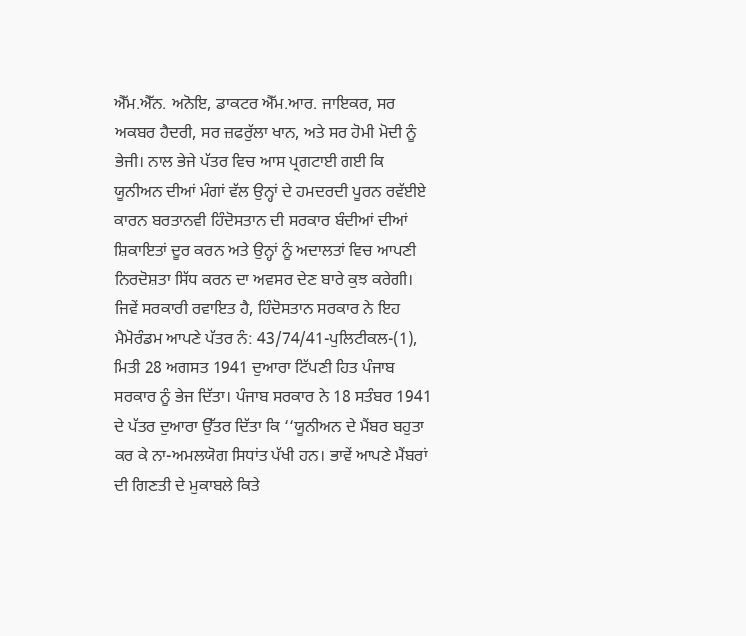ਐੱਮ.ਐੱਨ. ਅਨੋਇ, ਡਾਕਟਰ ਐੱਮ.ਆਰ. ਜਾਇਕਰ, ਸਰ ਅਕਬਰ ਹੈਦਰੀ, ਸਰ ਜ਼ਫਰੁੱਲਾ ਖਾਨ, ਅਤੇ ਸਰ ਹੋਮੀ ਮੋਦੀ ਨੂੰ ਭੇਜੀ। ਨਾਲ ਭੇਜੇ ਪੱਤਰ ਵਿਚ ਆਸ ਪ੍ਰਗਟਾਈ ਗਈ ਕਿ ਯੂਨੀਅਨ ਦੀਆਂ ਮੰਗਾਂ ਵੱਲ ਉਨ੍ਹਾਂ ਦੇ ਹਮਦਰਦੀ ਪੂਰਨ ਰਵੱਈਏ ਕਾਰਨ ਬਰਤਾਨਵੀ ਹਿੰਦੋਸਤਾਨ ਦੀ ਸਰਕਾਰ ਬੰਦੀਆਂ ਦੀਆਂ ਸ਼ਿਕਾਇਤਾਂ ਦੂਰ ਕਰਨ ਅਤੇ ਉਨ੍ਹਾਂ ਨੂੰ ਅਦਾਲਤਾਂ ਵਿਚ ਆਪਣੀ ਨਿਰਦੋਸ਼ਤਾ ਸਿੱਧ ਕਰਨ ਦਾ ਅਵਸਰ ਦੇਣ ਬਾਰੇ ਕੁਝ ਕਰੇਗੀ।
ਜਿਵੇਂ ਸਰਕਾਰੀ ਰਵਾਇਤ ਹੈ, ਹਿੰਦੋਸਤਾਨ ਸਰਕਾਰ ਨੇ ਇਹ ਮੈਮੋਰੰਡਮ ਆਪਣੇ ਪੱਤਰ ਨੰ: 43/74/41-ਪੁਲਿਟੀਕਲ-(1), ਮਿਤੀ 28 ਅਗਸਤ 1941 ਦੁਆਰਾ ਟਿੱਪਣੀ ਹਿਤ ਪੰਜਾਬ ਸਰਕਾਰ ਨੂੰ ਭੇਜ ਦਿੱਤਾ। ਪੰਜਾਬ ਸਰਕਾਰ ਨੇ 18 ਸਤੰਬਰ 1941 ਦੇ ਪੱਤਰ ਦੁਆਰਾ ਉੱਤਰ ਦਿੱਤਾ ਕਿ ‘‘ਯੂਨੀਅਨ ਦੇ ਮੈਂਬਰ ਬਹੁਤਾ ਕਰ ਕੇ ਨਾ-ਅਮਲਯੋਗ ਸਿਧਾਂਤ ਪੱਖੀ ਹਨ। ਭਾਵੇਂ ਆਪਣੇ ਮੈਂਬਰਾਂ ਦੀ ਗਿਣਤੀ ਦੇ ਮੁਕਾਬਲੇ ਕਿਤੇ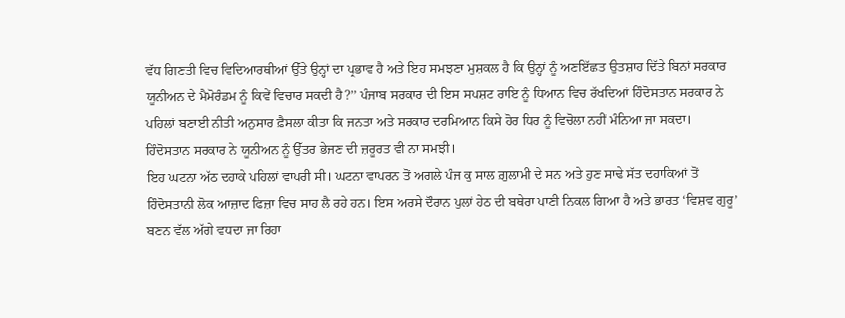ਵੱਧ ਗਿਣਤੀ ਵਿਚ ਵਿਦਿਆਰਥੀਆਂ ਉੱਤੇ ਉਨ੍ਹਾਂ ਦਾ ਪ੍ਰਭਾਵ ਹੈ ਅਤੇ ਇਹ ਸਮਝਣਾ ਮੁਸ਼ਕਲ ਹੈ ਕਿ ਉਨ੍ਹਾਂ ਨੂੰ ਅਣਇੱਛਤ ਉਤਸ਼ਾਹ ਦਿੱਤੇ ਬਿਨਾਂ ਸਰਕਾਰ ਯੂਨੀਅਨ ਦੇ ਮੈਮੋਰੰਡਮ ਨੂੰ ਕਿਵੇਂ ਵਿਚਾਰ ਸਕਦੀ ਹੈ?’’ ਪੰਜਾਬ ਸਰਕਾਰ ਦੀ ਇਸ ਸਪਸ਼ਟ ਰਾਇ ਨੂੰ ਧਿਆਨ ਵਿਚ ਰੱਖਦਿਆਂ ਹਿੰਦੋਸਤਾਨ ਸਰਕਾਰ ਨੇ ਪਹਿਲਾਂ ਬਣਾਈ ਨੀਤੀ ਅਨੁਸਾਰ ਫ਼ੈਸਲਾ ਕੀਤਾ ਕਿ ਜਨਤਾ ਅਤੇ ਸਰਕਾਰ ਦਰਮਿਆਨ ਕਿਸੇ ਹੋਰ ਧਿਰ ਨੂੰ ਵਿਚੋਲਾ ਨਹੀਂ ਮੰਨਿਆ ਜਾ ਸਕਦਾ। ਹਿੰਦੋਸਤਾਨ ਸਰਕਾਰ ਨੇ ਯੂਨੀਅਨ ਨੂੰ ਉੱਤਰ ਭੇਜਣ ਦੀ ਜ਼ਰੂਰਤ ਵੀ ਨਾ ਸਮਝੀ।
ਇਹ ਘਟਨਾ ਅੱਠ ਦਹਾਕੇ ਪਹਿਲਾਂ ਵਾਪਰੀ ਸੀ। ਘਟਨਾ ਵਾਪਰਨ ਤੋਂ ਅਗਲੇ ਪੰਜ ਕੁ ਸਾਲ ਗ਼ੁਲਾਮੀ ਦੇ ਸਨ ਅਤੇ ਹੁਣ ਸਾਢੇ ਸੱਤ ਦਹਾਕਿਆਂ ਤੋਂ ਹਿੰਦੋਸਤਾਨੀ ਲੋਕ ਆਜ਼ਾਦ ਫਿਜ਼ਾ ਵਿਚ ਸਾਹ ਲੈ ਰਹੇ ਹਨ। ਇਸ ਅਰਸੇ ਦੌਰਾਨ ਪੁਲਾਂ ਹੇਠ ਦੀ ਬਥੇਰਾ ਪਾਣੀ ਨਿਕਲ ਗਿਆ ਹੈ ਅਤੇ ਭਾਰਤ ‘ਵਿਸ਼ਵ ਗੁਰੂ’ ਬਣਨ ਵੱਲ ਅੱਗੇ ਵਧਦਾ ਜਾ ਰਿਹਾ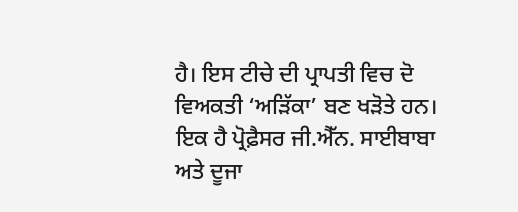ਹੈ। ਇਸ ਟੀਚੇ ਦੀ ਪ੍ਰਾਪਤੀ ਵਿਚ ਦੋ ਵਿਅਕਤੀ ‘ਅੜਿੱਕਾ’ ਬਣ ਖੜੋਤੇ ਹਨ। ਇਕ ਹੈ ਪ੍ਰੋਫ਼ੈਸਰ ਜੀ.ਐੱਨ. ਸਾਈਬਾਬਾ ਅਤੇ ਦੂਜਾ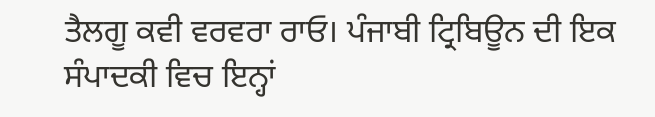ਤੈਲਗੂ ਕਵੀ ਵਰਵਰਾ ਰਾਓ। ਪੰਜਾਬੀ ਟ੍ਰਿਬਿਊਨ ਦੀ ਇਕ ਸੰਪਾਦਕੀ ਵਿਚ ਇਨ੍ਹਾਂ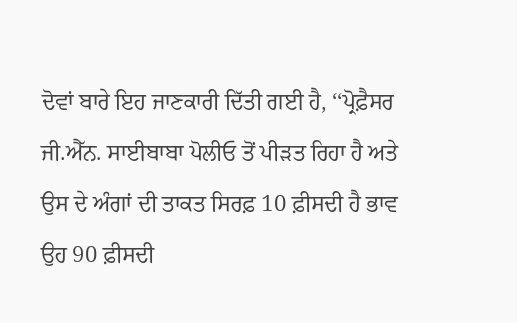ਦੋਵਾਂ ਬਾਰੇ ਇਹ ਜਾਣਕਾਰੀ ਦਿੱਤੀ ਗਈ ਹੈ, ‘‘ਪ੍ਰੋਫ਼ੈਸਰ ਜੀ.ਐੱਨ. ਸਾਈਬਾਬਾ ਪੋਲੀਓ ਤੋਂ ਪੀੜਤ ਰਿਹਾ ਹੈ ਅਤੇ ਉਸ ਦੇ ਅੰਗਾਂ ਦੀ ਤਾਕਤ ਸਿਰਫ਼ 10 ਫ਼ੀਸਦੀ ਹੈ ਭਾਵ ਉਹ 90 ਫ਼ੀਸਦੀ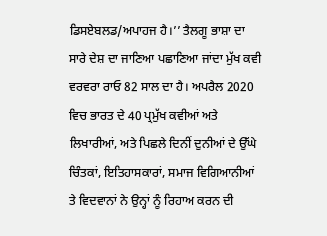ਡਿਸਏਬਲਡ/ਅਪਾਹਜ ਹੈ।’’ ਤੈਲਗੂ ਭਾਸ਼ਾ ਦਾ ਸਾਰੇ ਦੇਸ਼ ਦਾ ਜਾਣਿਆ ਪਛਾਣਿਆ ਜਾਂਦਾ ਮੁੱਖ ਕਵੀ ਵਰਵਰਾ ਰਾਓ 82 ਸਾਲ ਦਾ ਹੈ। ਅਪਰੈਲ 2020 ਵਿਚ ਭਾਰਤ ਦੇ 40 ਪ੍ਰਮੁੱਖ ਕਵੀਆਂ ਅਤੇ ਲਿਖਾਰੀਆਂ, ਅਤੇ ਪਿਛਲੇ ਦਿਨੀਂ ਦੁਨੀਆਂ ਦੇ ਉੱਘੇ ਚਿੰਤਕਾਂ, ਇਤਿਹਾਸਕਾਰਾਂ, ਸਮਾਜ ਵਿਗਿਆਨੀਆਂ ਤੇ ਵਿਦਵਾਨਾਂ ਨੇ ਉਨ੍ਹਾਂ ਨੂੰ ਰਿਹਾਅ ਕਰਨ ਦੀ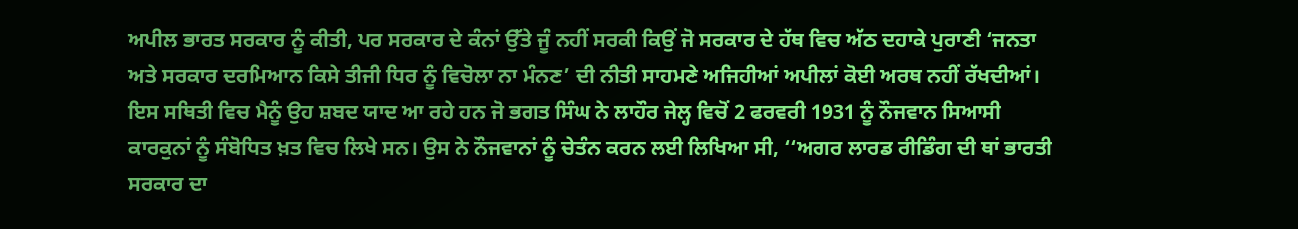ਅਪੀਲ ਭਾਰਤ ਸਰਕਾਰ ਨੂੰ ਕੀਤੀ, ਪਰ ਸਰਕਾਰ ਦੇ ਕੰਨਾਂ ਉੱਤੇ ਜੂੰ ਨਹੀਂ ਸਰਕੀ ਕਿਉਂ ਜੋ ਸਰਕਾਰ ਦੇ ਹੱਥ ਵਿਚ ਅੱਠ ਦਹਾਕੇ ਪੁਰਾਣੀ ‘ਜਨਤਾ ਅਤੇ ਸਰਕਾਰ ਦਰਮਿਆਨ ਕਿਸੇ ਤੀਜੀ ਧਿਰ ਨੂੰ ਵਿਚੋਲਾ ਨਾ ਮੰਨਣ’ ਦੀ ਨੀਤੀ ਸਾਹਮਣੇ ਅਜਿਹੀਆਂ ਅਪੀਲਾਂ ਕੋਈ ਅਰਥ ਨਹੀਂ ਰੱਖਦੀਆਂ।
ਇਸ ਸਥਿਤੀ ਵਿਚ ਮੈਨੂੰ ਉਹ ਸ਼ਬਦ ਯਾਦ ਆ ਰਹੇ ਹਨ ਜੋ ਭਗਤ ਸਿੰਘ ਨੇ ਲਾਹੌਰ ਜੇਲ੍ਹ ਵਿਚੋਂ 2 ਫਰਵਰੀ 1931 ਨੂੰ ਨੌਜਵਾਨ ਸਿਆਸੀ ਕਾਰਕੁਨਾਂ ਨੂੰ ਸੰਬੋਧਿਤ ਖ਼ਤ ਵਿਚ ਲਿਖੇ ਸਨ। ਉਸ ਨੇ ਨੌਜਵਾਨਾਂ ਨੂੰ ਚੇਤੰਨ ਕਰਨ ਲਈ ਲਿਖਿਆ ਸੀ, ‘‘ਅਗਰ ਲਾਰਡ ਰੀਡਿੰਗ ਦੀ ਥਾਂ ਭਾਰਤੀ ਸਰਕਾਰ ਦਾ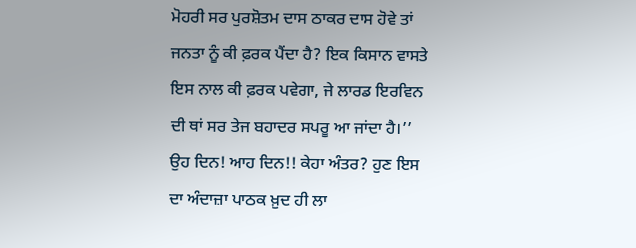ਮੋਹਰੀ ਸਰ ਪੁਰਸ਼ੋਤਮ ਦਾਸ ਠਾਕਰ ਦਾਸ ਹੋਵੇ ਤਾਂ ਜਨਤਾ ਨੂੰ ਕੀ ਫ਼ਰਕ ਪੈਂਦਾ ਹੈ? ਇਕ ਕਿਸਾਨ ਵਾਸਤੇ ਇਸ ਨਾਲ ਕੀ ਫ਼ਰਕ ਪਵੇਗਾ, ਜੇ ਲਾਰਡ ਇਰਵਿਨ ਦੀ ਥਾਂ ਸਰ ਤੇਜ ਬਹਾਦਰ ਸਪਰੂ ਆ ਜਾਂਦਾ ਹੈ।’’
ਉਹ ਦਿਨ! ਆਹ ਦਿਨ!! ਕੇਹਾ ਅੰਤਰ? ਹੁਣ ਇਸ ਦਾ ਅੰਦਾਜ਼ਾ ਪਾਠਕ ਖ਼ੁਦ ਹੀ ਲਾ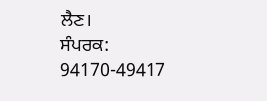ਲੈਣ।
ਸੰਪਰਕ: 94170-49417